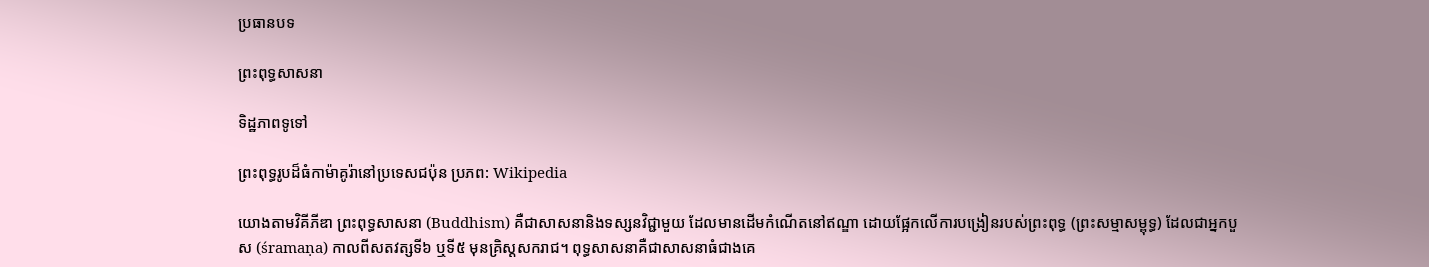ប្រធានបទ

ព្រះពុទ្ធសាសនា

ទិដ្ឋភាពទូទៅ

ព្រះពុទ្ធរូបដ៏ធំកាម៉ាគូរ៉ានៅប្រទេសជប៉ុន ប្រភព: Wikipedia

យោងតាមវិគីភីឌា ព្រះពុទ្ធសាសនា (Buddhism) គឺជាសាសនានិងទស្សនវិជ្ជាមួយ ដែលមានដើមកំណើតនៅឥណ្ឌា ដោយផ្អែកលើការបង្រៀនរបស់ព្រះពុទ្ធ (ព្រះសម្មាសម្ពុទ្ធ) ដែលជាអ្នកបួស (śramaṇa) កាលពីសតវត្សទី៦ ឬទី៥ មុនគ្រិស្តសករាជ។ ពុទ្ធសាសនាគឺជាសាសនាធំជាងគេ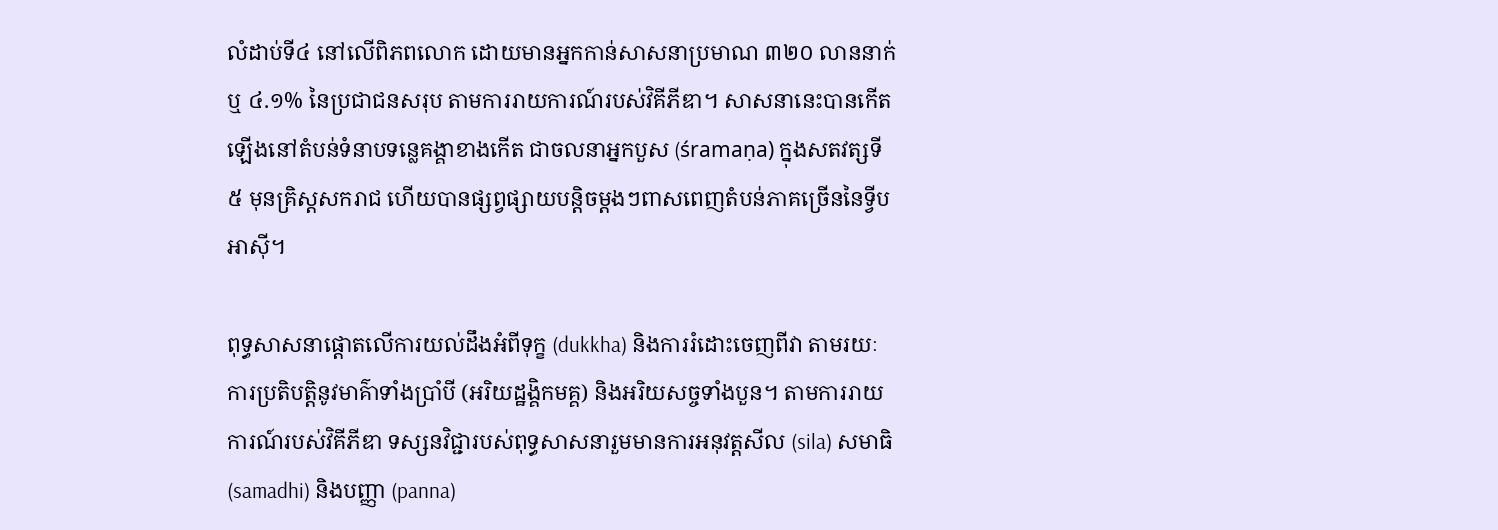លំដាប់ទី៤ នៅលើពិភពលោក ដោយមានអ្នកកាន់សាសនាប្រមាណ ៣២០ លាននាក់ ឬ ៤.១% នៃប្រជាជនសរុប តាមការរាយការណ៍របស់វិគីភីឌា។ សាសនានេះបានកើតឡើងនៅតំបន់ទំនាបទន្លេគង្គាខាងកើត ជាចលនាអ្នកបួស (śramaṇa) ក្នុងសតវត្សទី៥ មុនគ្រិស្តសករាជ ហើយបានផ្សព្វផ្សាយបន្តិចម្តងៗពាសពេញតំបន់ភាគច្រើននៃទ្វីបអាស៊ី។

ពុទ្ធសាសនាផ្ដោតលើការយល់ដឹងអំពីទុក្ខ (dukkha) និងការរំដោះចេញពីវា តាមរយៈការប្រតិបត្តិនូវមាគ៌ាទាំងប្រាំបី (អរិយដ្ឋង្គិកមគ្គ) និងអរិយសច្ចទាំងបួន។ តាមការរាយការណ៍របស់វិគីភីឌា ទស្សនវិជ្ជារបស់ពុទ្ធសាសនារួមមានការអនុវត្តសីល (sila) សមាធិ (samadhi) និងបញ្ញា (panna)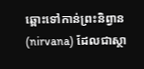ឆ្ពោះទៅកាន់ព្រះនិព្វាន (nirvana) ដែលជាស្ថា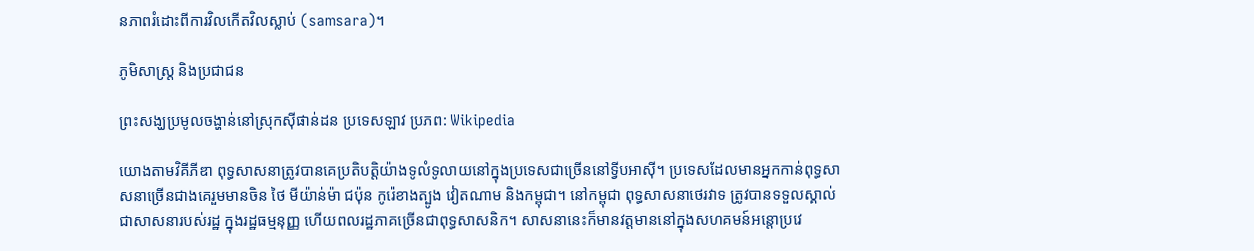នភាពរំដោះពីការវិលកើតវិលស្លាប់ (samsara)។

ភូមិសាស្ត្រ និងប្រជាជន

ព្រះសង្ឃប្រមូលចង្ហាន់នៅស្រុកស៊ីផាន់ដន ប្រទេសឡាវ ប្រភព: Wikipedia

យោងតាមវិគីភីឌា ពុទ្ធសាសនាត្រូវបានគេប្រតិបត្តិយ៉ាងទូលំទូលាយនៅក្នុងប្រទេសជាច្រើននៅទ្វីបអាស៊ី។ ប្រទេសដែលមានអ្នកកាន់ពុទ្ធសាសនាច្រើនជាងគេរួមមានចិន ថៃ មីយ៉ាន់ម៉ា ជប៉ុន កូរ៉េខាងត្បូង វៀតណាម និងកម្ពុជា។ នៅកម្ពុជា ពុទ្ធសាសនាថេរវាទ ត្រូវបានទទួលស្គាល់ជាសាសនារបស់រដ្ឋ ក្នុងរដ្ឋធម្មនុញ្ញ ហើយពលរដ្ឋភាគច្រើនជាពុទ្ធសាសនិក។ សាសនានេះក៏មានវត្តមាននៅក្នុងសហគមន៍អន្តោប្រវេ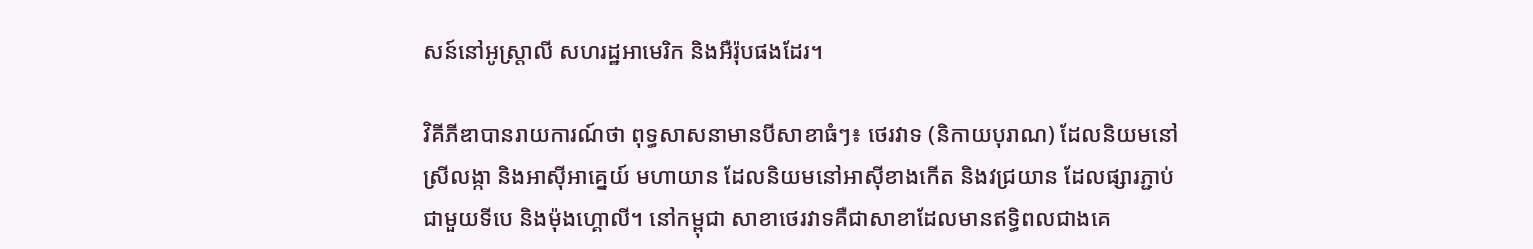សន៍នៅអូស្ត្រាលី សហរដ្ឋអាមេរិក និងអឺរ៉ុបផងដែរ។

វិគីភីឌាបានរាយការណ៍ថា ពុទ្ធសាសនាមានបីសាខាធំៗ៖ ថេរវាទ (និកាយបុរាណ) ដែលនិយមនៅស្រីលង្កា និងអាស៊ីអាគ្នេយ៍ មហាយាន ដែលនិយមនៅអាស៊ីខាងកើត និងវជ្រយាន ដែលផ្សារភ្ជាប់ជាមួយទីបេ និងម៉ុងហ្គោលី។ នៅកម្ពុជា សាខាថេរវាទគឺជាសាខាដែលមានឥទ្ធិពលជាងគេ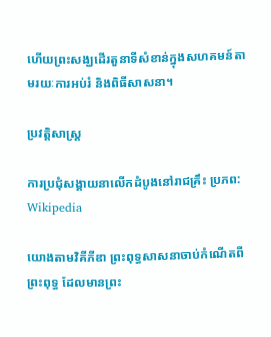ហើយព្រះសង្ឃដើរតួនាទីសំខាន់ក្នុងសហគមន៍តាមរយៈការអប់រំ និងពិធីសាសនា។

ប្រវត្តិសាស្ត្រ

ការប្រជុំសង្គាយនាលើកដំបូងនៅរាជគ្រឹះ ប្រភព: Wikipedia

យោងតាមវិគីភីឌា ព្រះពុទ្ធសាសនាចាប់កំណើតពីព្រះពុទ្ធ ដែលមានព្រះ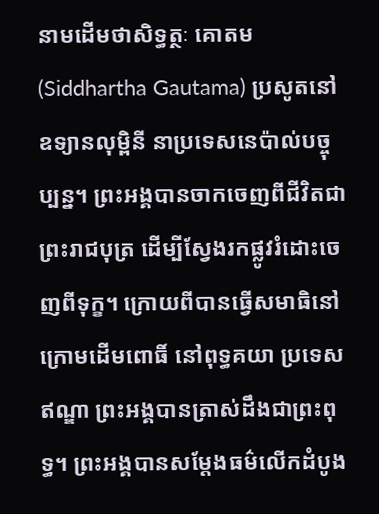នាមដើមថាសិទ្ធត្ថៈ គោតម (Siddhartha Gautama) ប្រសូតនៅឧទ្យានលុម្ពិនី នាប្រទេសនេប៉ាល់បច្ចុប្បន្ន។ ព្រះអង្គបានចាកចេញពីជីវិតជាព្រះរាជបុត្រ ដើម្បីស្វែងរកផ្លូវរំដោះចេញពីទុក្ខ។ ក្រោយពីបានធ្វើសមាធិនៅក្រោមដើមពោធិ៍ នៅពុទ្ធគយា ប្រទេសឥណ្ឌា ព្រះអង្គបានត្រាស់ដឹងជាព្រះពុទ្ធ។ ព្រះអង្គបានសម្តែងធម៌លើកដំបូង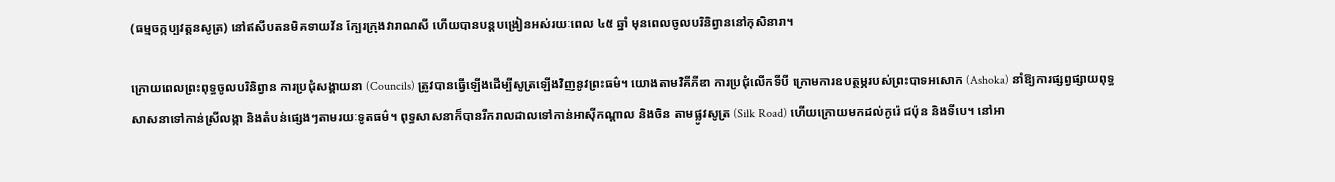(ធម្មចក្កប្បវត្តនសូត្រ) នៅឥសីបតនមិគទាយវ័ន ក្បែរក្រុងវារាណសី ហើយបានបន្តបង្រៀនអស់រយៈពេល ៤៥ ឆ្នាំ មុនពេលចូលបរិនិព្វាននៅកុសិនារា។

ក្រោយពេលព្រះពុទ្ធចូលបរិនិព្វាន ការប្រជុំសង្គាយនា (Councils) ត្រូវបានធ្វើឡើងដើម្បីសូត្រឡើងវិញនូវព្រះធម៌។ យោងតាមវិគីភីឌា ការប្រជុំលើកទីបី ក្រោមការឧបត្ថម្ភរបស់ព្រះបាទអសោក (Ashoka) នាំឱ្យការផ្សព្វផ្សាយពុទ្ធសាសនាទៅកាន់ស្រីលង្កា និងតំបន់ផ្សេងៗតាមរយៈទូតធម៌។ ពុទ្ធសាសនាក៏បានរីករាលដាលទៅកាន់អាស៊ីកណ្តាល និងចិន តាមផ្លូវសូត្រ (Silk Road) ហើយក្រោយមកដល់កូរ៉េ ជប៉ុន និងទីបេ។ នៅអា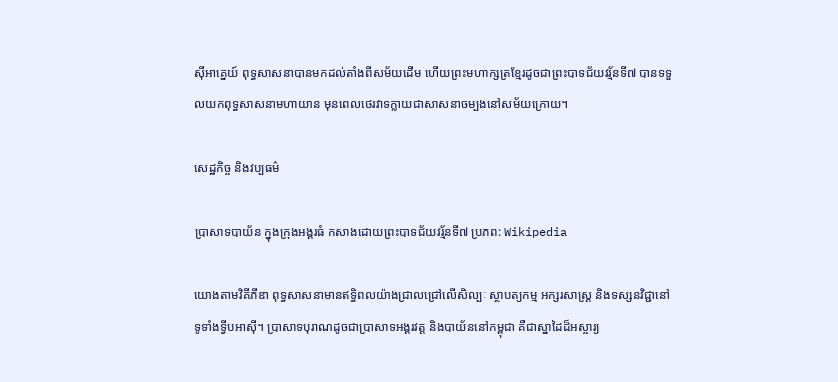ស៊ីអាគ្នេយ៍ ពុទ្ធសាសនាបានមកដល់តាំងពីសម័យដើម ហើយព្រះមហាក្សត្រខ្មែរដូចជាព្រះបាទជ័យវរ្ម័នទី៧ បានទទួលយកពុទ្ធសាសនាមហាយាន មុនពេលថេរវាទក្លាយជាសាសនាចម្បងនៅសម័យក្រោយ។

សេដ្ឋកិច្ច និងវប្បធម៌

ប្រាសាទបាយ័ន ក្នុងក្រុងអង្គរធំ កសាងដោយព្រះបាទជ័យវរ្ម័នទី៧ ប្រភព: Wikipedia

យោងតាមវិគីភីឌា ពុទ្ធសាសនាមានឥទ្ធិពលយ៉ាងជ្រាលជ្រៅលើសិល្បៈ ស្ថាបត្យកម្ម អក្សរសាស្ត្រ និងទស្សនវិជ្ជានៅទូទាំងទ្វីបអាស៊ី។ ប្រាសាទបុរាណដូចជាប្រាសាទអង្គរវត្ត និងបាយ័ននៅកម្ពុជា គឺជាស្នាដៃដ៏អស្ចារ្យ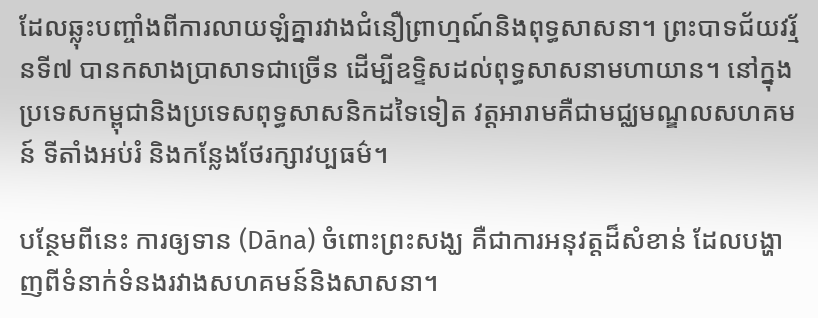ដែលឆ្លុះបញ្ចាំងពីការលាយឡំគ្នារវាងជំនឿព្រាហ្មណ៍និងពុទ្ធសាសនា។ ព្រះបាទជ័យវរ្ម័នទី៧ បានកសាងប្រាសាទជាច្រើន ដើម្បីឧទ្ទិសដល់ពុទ្ធសាសនាមហាយាន។ នៅក្នុងប្រទេសកម្ពុជានិងប្រទេសពុទ្ធសាសនិកដទៃទៀត វត្តអារាមគឺជាមជ្ឈមណ្ឌលសហគមន៍ ទីតាំងអប់រំ និងកន្លែងថែរក្សាវប្បធម៌។

បន្ថែមពីនេះ ការឲ្យទាន (Dāna) ចំពោះព្រះសង្ឃ គឺជាការអនុវត្តដ៏សំខាន់ ដែលបង្ហាញពីទំនាក់ទំនងរវាងសហគមន៍និងសាសនា។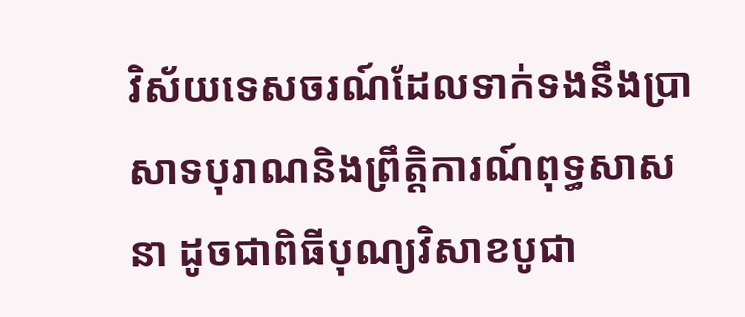វិស័យទេសចរណ៍ដែលទាក់ទងនឹងប្រាសាទបុរាណនិងព្រឹត្តិការណ៍ពុទ្ធសាសនា ដូចជាពិធីបុណ្យវិសាខបូជា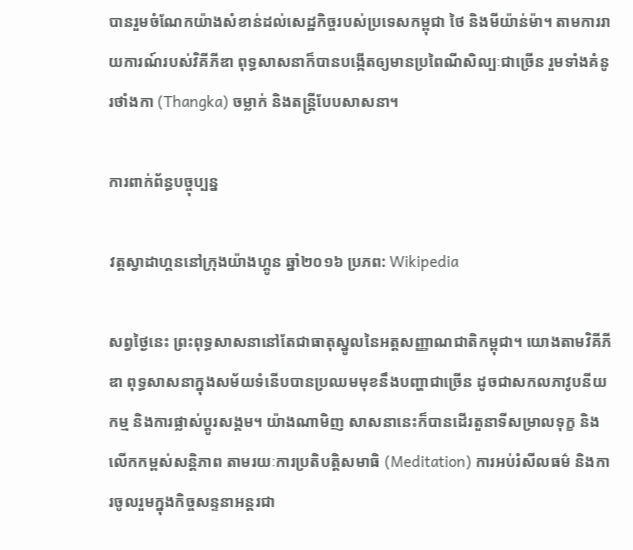បានរួមចំណែកយ៉ាងសំខាន់ដល់សេដ្ឋកិច្ចរបស់ប្រទេសកម្ពុជា ថៃ និងមីយ៉ាន់ម៉ា។ តាមការរាយការណ៍របស់វិគីភីឌា ពុទ្ធសាសនាក៏បានបង្កើតឲ្យមានប្រពៃណីសិល្បៈជាច្រើន រួមទាំងគំនូរថាំងកា (Thangka) ចម្លាក់ និងតន្ត្រីបែបសាសនា។

ការពាក់ព័ន្ធបច្ចុប្បន្ន

វត្តស្វាដាហ្គននៅក្រុងយ៉ាងហ្គូន ឆ្នាំ២០១៦ ប្រភព: Wikipedia

សព្វថ្ងៃនេះ ព្រះពុទ្ធសាសនានៅតែជាធាតុស្នូលនៃអត្តសញ្ញាណជាតិកម្ពុជា។ យោងតាមវិគីភីឌា ពុទ្ធសាសនាក្នុងសម័យទំនើបបានប្រឈមមុខនឹងបញ្ហាជាច្រើន ដូចជាសកលភាវូបនីយកម្ម និងការផ្លាស់ប្ដូរសង្គម។ យ៉ាងណាមិញ សាសនានេះក៏បានដើរតួនាទីសម្រាលទុក្ខ និងលើកកម្ពស់សន្តិភាព តាមរយៈការប្រតិបត្តិសមាធិ (Meditation) ការអប់រំសីលធម៌ និងការចូលរួមក្នុងកិច្ចសន្ទនាអន្តរជា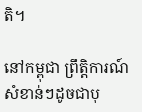តិ។

នៅកម្ពុជា ព្រឹត្តិការណ៍សំខាន់ៗដូចជាបុ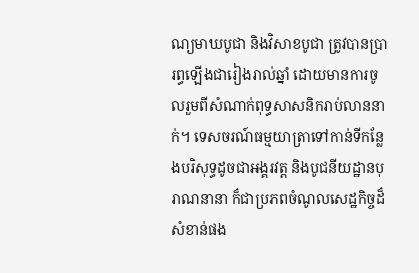ណ្យមាឃបូជា និងវិសាខបូជា ត្រូវបានប្រារព្ធឡើងជារៀងរាល់ឆ្នាំ ដោយមានការចូលរួមពីសំណាក់ពុទ្ធសាសនិករាប់លាននាក់។ ទេសចរណ៍ធម្មយាត្រាទៅកាន់ទីកន្លែងបរិសុទ្ធដូចជាអង្គរវត្ត និងបូជនីយដ្ឋានបុរាណនានា ក៏ជាប្រភពចំណូលសេដ្ឋកិច្ចដ៏សំខាន់ផង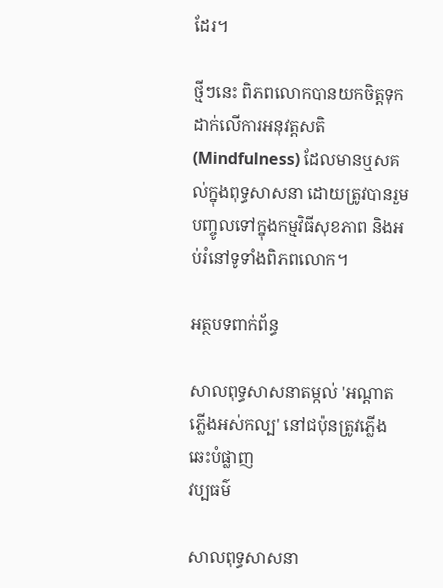ដែរ។

ថ្មីៗនេះ ពិភពលោកបានយកចិត្តទុកដាក់លើការអនុវត្តសតិ (Mindfulness) ដែលមានឬសគល់ក្នុងពុទ្ធសាសនា ដោយត្រូវបានរួមបញ្ចូលទៅក្នុងកម្មវិធីសុខភាព និងអប់រំនៅទូទាំងពិភពលោក។

អត្ថបទពាក់ព័ន្ធ

សាលពុទ្ធសាសនាតម្កល់ 'អណ្តាតភ្លើងអស់កល្ប' នៅជប៉ុនត្រូវភ្លើងឆេះបំផ្លាញ
វប្បធម៌

សាលពុទ្ធសាសនា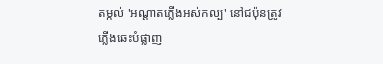តម្កល់ 'អណ្តាតភ្លើងអស់កល្ប' នៅជប៉ុនត្រូវភ្លើងឆេះបំផ្លាញ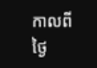កាលពីថ្ងៃ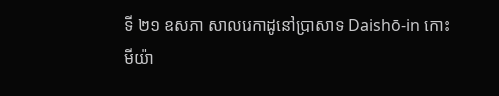ទី ២១ ឧសភា សាលរេកាដូនៅប្រាសាទ Daishō-in កោះមីយ៉ា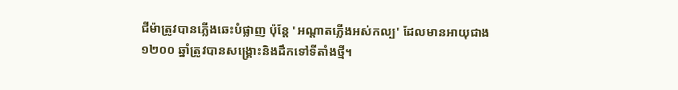ជីម៉ាត្រូវបានភ្លើងឆេះបំផ្លាញ ប៉ុន្តែ 'អណ្តាតភ្លើងអស់កល្ប' ដែលមានអាយុជាង ១២០០ ឆ្នាំត្រូវបានសង្គ្រោះនិងដឹកទៅទីតាំងថ្មី។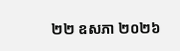២២ ឧសភា ២០២៦